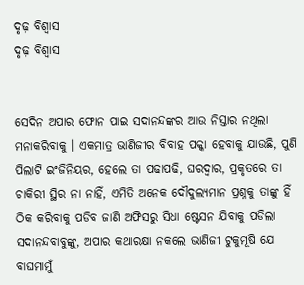ଦୃଢ଼ ବିଶ୍ୱାସ
ଦୃଢ଼ ବିଶ୍ୱାସ


ସେଦିନ ଅପାର ଫୋନ ପାଇ ସଦାନନ୍ଦଙ୍କର ଆଉ ନିସ୍ତାର ନଥିଲା ମନାକରିବାକୁ । ଏକମାତ୍ର ଭାଣିଜୀର ବିବାହ ପକ୍କା ହେବାକୁ ଯାଉଛି, ପୁଣି ପିଲାଟି ଇଂଜିନିୟର, ହେଲେ ତା ପଢାପଢି, ଘରଦ୍ୱାର, ପ୍ରକୃତରେ ତା ଚାକିରୀ ସ୍ଥିର ନା ନାହିଁ, ଏମିତି ଅନେକ ଦୌଦୁଲ୍ୟମାନ ପ୍ରଶ୍ନକୁ ତାଙ୍କୁ ହିଁ ଠିକ କରିବାକୁ ପଡିବ ଜାଣି ଅଫିସରୁ ସିଧା ଷ୍ଟେସନ ଯିବାକୁ ପଡିଲା ସଦାନନ୍ଦବାବୁଙ୍କୁ, ଅପାର କଥାରକ୍ଷା ନକଲେ ଭାଣିଜୀ ଟୁକୁମୂଷି ଯେ ବାଘମାମୁଁ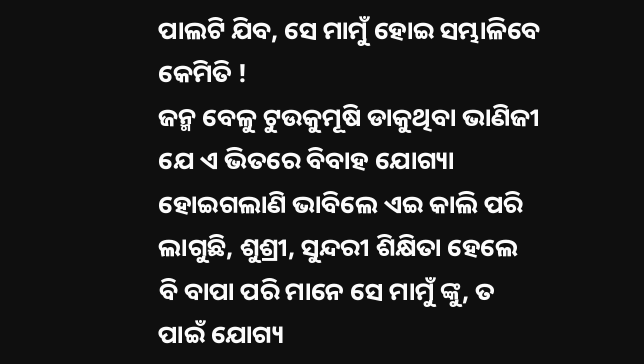ପାଲଟି ଯିବ, ସେ ମାମୁଁ ହୋଇ ସମ୍ଭାଳିବେ କେମିତି !
ଜନ୍ମ ବେଳୁ ଟୁଉକୁମୂଷି ଡାକୁଥିବା ଭାଣିଜୀ ଯେ ଏ ଭିତରେ ବିବାହ ଯୋଗ୍ୟା ହୋଇଗଲାଣି ଭାବିଲେ ଏଇ କାଲି ପରି ଲାଗୁଛି, ଶୁଶ୍ରୀ, ସୁନ୍ଦରୀ ଶିକ୍ଷିତା ହେଲେ ବି ବାପା ପରି ମାନେ ସେ ମାମୁଁ ଙ୍କୁ, ତ ପାଇଁ ଯୋଗ୍ୟ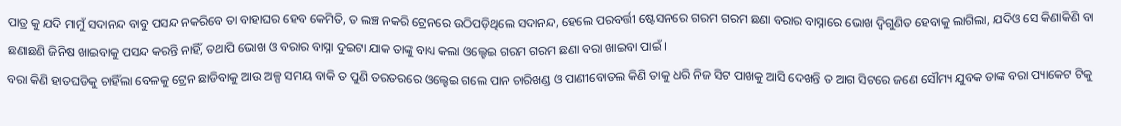ପାତ୍ର କୁ ଯଦି ମାମୁଁ ସଦାନନ୍ଦ ବାବୁ ପସନ୍ଦ ନକରିବେ ତା ବାହାଘର ହେବ କେମିତି, ତ ଲଞ୍ଚ ନକରି ଟ୍ରେନରେ ଉଠିପଡ଼ିଥିଲେ ସଦାନନ୍ଦ, ହେଲେ ପରବର୍ତ୍ତୀ ଷ୍ଟେସନରେ ଗରମ ଗରମ ଛଣା ବରାର ବାସ୍ନାରେ ଭୋଖ ଦ୍ବିଗୁଣିତ ହେବାକୁ ଲାଗିଲା, ଯଦିଓ ସେ କିଣାକିଣି ବା ଛଣାଛଣି ଜିନିଷ ଖାଇବାକୁ ପସନ୍ଦ କରନ୍ତି ନାହିଁ, ତଥାପି ଭୋଖ ଓ ବରାର ବାସ୍ନା ଦୁଇଟା ଯାକ ତାଙ୍କୁ ବାଧ୍ୟ କଲା ଓଲ୍ହେଇ ଗରମ ଗରମ ଛଣା ବରା ଖାଇବା ପାଇଁ ।
ବରା କିଣି ହାତଘଡିକୁ ଚାହିଁଲା ବେଳକୁ ଟ୍ରେନ ଛାଡିବାକୁ ଆଉ ଅଳ୍ପ ସମୟ ବାକି ତ ପୁଣି ତରତରରେ ଓଲ୍ହେଇ ଗଲେ ପାନ ଚାରିଖଣ୍ଡ ଓ ପାଣୀବୋତଲ କିଣି ତାକୁ ଧରି ନିଜ ସିଟ ପାଖକୁ ଆସି ଦେଖନ୍ତି ତ ଆଗ ସିଟରେ ଜଣେ ସୌମ୍ୟ ଯୁବକ ତାଙ୍କ ବରା ପ୍ୟାକେଟ ଟିକୁ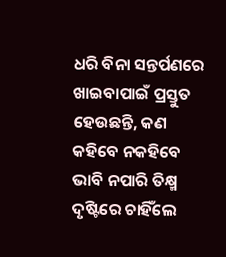ଧରି ବିନା ସନ୍ତର୍ପଣରେ ଖାଇବାପାଇଁ ପ୍ରସ୍ତୁତ ହେଉଛନ୍ତି, କଣ କହିବେ ନକହିବେ ଭାବି ନପାରି ତିକ୍ଷ୍ମ ଦୃଷ୍ଟିରେ ଚାହିଁଲେ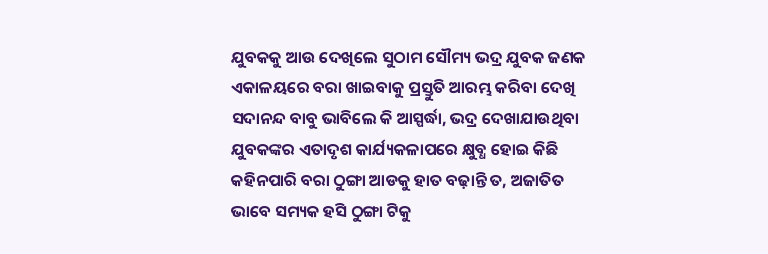ଯୁବକକୁ ଆଉ ଦେଖିଲେ ସୁଠାମ ସୌମ୍ୟ ଭଦ୍ର ଯୁବକ ଜଣକ ଏକାଳୟରେ ବରା ଖାଇବାକୁ ପ୍ରସ୍ତୁତି ଆରମ୍ଭ କରିବା ଦେଖି ସଦାନନ୍ଦ ବାବୁ ଭାବିଲେ କି ଆସ୍ପର୍ଦ୍ଧା, ଭଦ୍ର ଦେଖାଯାଉଥିବା ଯୁବକଙ୍କର ଏତାଦୃଶ କାର୍ଯ୍ୟକଳାପରେ କ୍ଷୁବ୍ଧ ହୋଇ କିଛି କହିନପାରି ବରା ଠୁଙ୍ଗା ଆଡକୁ ହାତ ବଢ଼ାନ୍ତି ତ, ଅଜାତିତ ଭାବେ ସମ୍ୟକ ହସି ଠୁଙ୍ଗା ଟିକୁ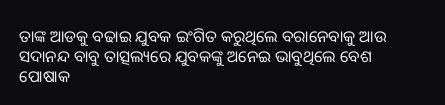ତାଙ୍କ ଆଡକୁ ବଢାଇ ଯୁବକ ଇଂଗିତ କରୁଥିଲେ ବରାନେବାକୁ ଆଉ ସଦାନନ୍ଦ ବାବୁ ତାତ୍ସଲ୍ୟରେ ଯୁବକଙ୍କୁ ଅନେଇ ଭାବୁଥିଲେ ବେଶ ପୋଷାକ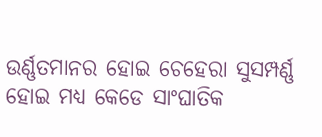ଉର୍ଣ୍ଣତମାନର ହୋଇ ଚେହେରା ସୁସମ୍ପର୍ଣ୍ଣ ହୋଇ ମଧ୍ୟ କେଡେ ସାଂଘାତିକ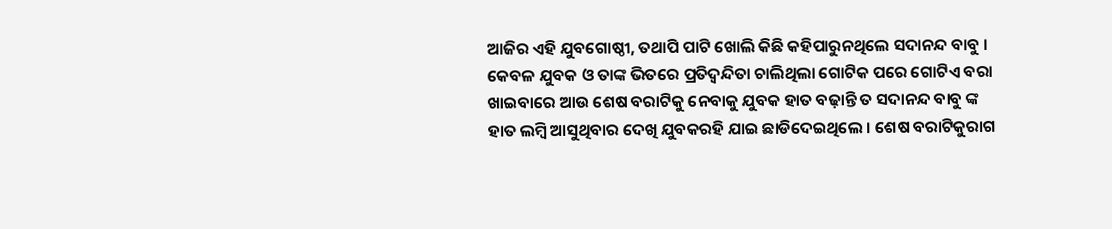ଆଜିର ଏହି ଯୁବଗୋଷ୍ଠୀ, ତଥାପି ପାଟି ଖୋଲି କିଛି କହିପାରୁନଥିଲେ ସଦାନନ୍ଦ ବାବୁ ।
କେବଳ ଯୁବକ ଓ ତାଙ୍କ ଭିତରେ ପ୍ରତିଦ୍ବନ୍ଦିତା ଚାଲିଥିଲା ଗୋଟିକ ପରେ ଗୋଟିଏ ବରା ଖାଇବାରେ ଆଉ ଶେଷ ବରାଟିକୁ ନେବାକୁ ଯୁବକ ହାତ ବଢ଼ାନ୍ତି ତ ସଦାନନ୍ଦ ବାବୁ ଙ୍କ ହାତ ଲମ୍ବି ଆସୁଥିବାର ଦେଖି ଯୁବକରହି ଯାଇ ଛାଡିଦେଇଥିଲେ । ଶେଷ ବରାଟିକୁରାଗ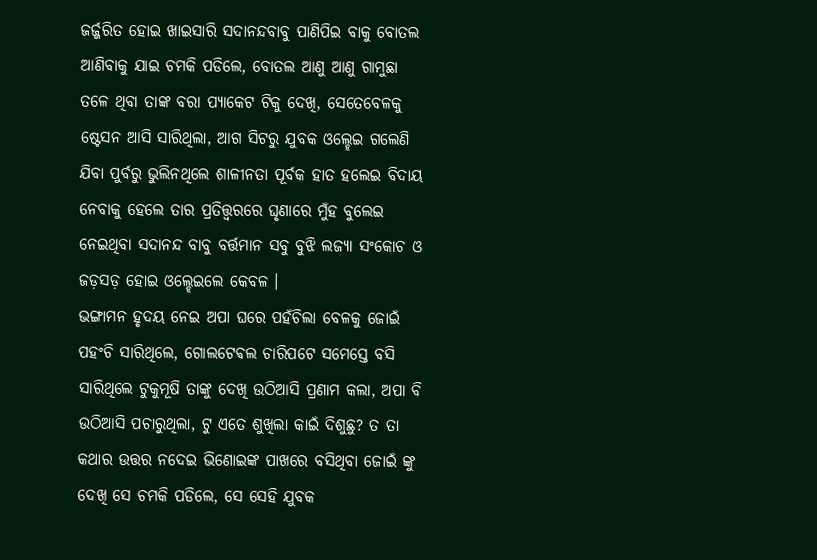ଜର୍ଜ୍ଜରିତ ହୋଇ ଖାଇସାରି ସଦାନନ୍ଦବାବୁ ପାଣିପିଇ ବାକୁ ବୋତଲ ଆଣିବାକୁ ଯାଇ ଚମକି ପଡିଲେ, ବୋତଲ ଆଣୁ ଆଣୁ ଗାମୁଛା ତଳେ ଥିବା ତାଙ୍କ ବରା ପ୍ୟାକେଟ ଟିକୁ ଦେଖି, ସେତେବେଳକୁ ଷ୍ଟେସନ ଆସି ସାରିଥିଲା, ଆଗ ସିଟରୁ ଯୁବକ ଓଲ୍ହେଇ ଗଲେଣି ଯିବା ପୁର୍ବରୁ ଭୁଲିନଥିଲେ ଶାଳୀନତା ପୂର୍ବକ ହାତ ହଲେଇ ବିଦାୟ ନେବାକୁ ହେଲେ ତାର ପ୍ରତିତ୍ତ୍ୱରରେ ଘୃଣାରେ ମୁଁହ ବୁଲେଇ ନେଇଥିବା ସଦାନନ୍ଦ ବାବୁ ବର୍ତ୍ତମାନ ସବୁ ବୁଝି ଲଜ୍ୟା ସଂକୋଚ ଓ ଜଡ଼ସଡ଼ ହୋଇ ଓଲ୍ହେଇଲେ କେବଳ ।
ଭଙ୍ଗାମନ ହୃଦୟ ନେଇ ଅପା ଘରେ ପହଁଚିଲା ବେଳକୁ ଜୋଇଁ ପହଂଚି ସାରିଥିଲେ, ଗୋଲଟେଵଲ ଚାରିପଟେ ସମେସ୍ତେ ବସି ସାରିଥିଲେ ଟୁକୁମୂଷି ତାଙ୍କୁ ଦେଖି ଉଠିଆସି ପ୍ରଣାମ କଲା, ଅପା ବି ଉଠିଆସି ପଚାରୁଥିଲା, ଟୁ ଏତେ ଶୁଖିଲା କାଇଁ ଦିଶୁଛୁ? ତ ତା କଥାର ଉତ୍ତର ନଦେଇ ଭିଣୋଇଙ୍କ ପାଖରେ ବସିଥିବା ଜୋଇଁ ଙ୍କୁ ଦେଖି ସେ ଚମକି ପଡିଲେ, ସେ ସେହି ଯୁବକ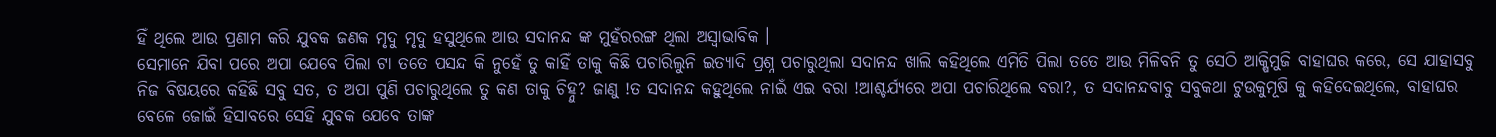ହିଁ ଥିଲେ ଆଉ ପ୍ରଣାମ କରି ଯୁବକ ଜଣକ ମୃଦୁ ମୃଦୁ ହସୁଥିଲେ ଆଉ ସଦାନନ୍ଦ ଙ୍କ ମୁହଁରରଙ୍ଗ ଥିଲା ଅସ୍ୱାଭାବିକ ।
ସେମାନେ ଯିବା ପରେ ଅପା ଯେବେ ପିଲା ଟା ତତେ ପସନ୍ଦ କି ନୁହେଁ ତୁ କାହିଁ ତାକୁ କିଛି ପଚାରିଲୁନି ଇତ୍ୟାଦି ପ୍ରଶ୍ନ ପଚାରୁଥିଲା ସଦାନନ୍ଦ ଖାଲି କହିଥିଲେ ଏମିତି ପିଲା ତତେ ଆଉ ମିଳିବନି ତୁ ସେଠି ଆକ୍ଷିମୁଜି ବାହାଘର କରେ, ସେ ଯାହାସବୁ ନିଜ ବିଷୟରେ କହିଛି ସବୁ ସତ, ତ ଅପା ପୁଣି ପଚାରୁଥିଲେ ତୁ କଣ ତାକୁ ଚିହ୍ନୁ? ଜାଣୁ !ତ ସଦାନନ୍ଦ କହୁଥିଲେ ନାଇଁ ଏଇ ବରା !ଆଶ୍ଚର୍ଯ୍ୟରେ ଅପା ପଚାରିଥିଲେ ବରା?, ତ ସଦାନନ୍ଦବାବୁ ସବୁକଥା ଟୁଉକୁମୂଷି କୁ କହିଦେଇଥିଲେ, ବାହାଘର ବେଳେ ଜୋଇଁ ହିସାବରେ ସେହି ଯୁବକ ଯେବେ ତାଙ୍କ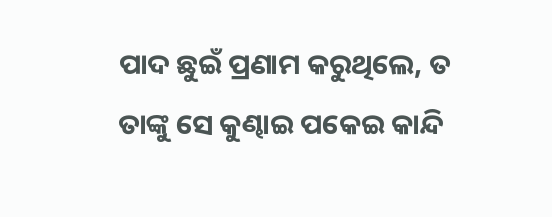ପାଦ ଛୁଇଁ ପ୍ରଣାମ କରୁଥିଲେ, ତ ତାଙ୍କୁ ସେ କୁଣ୍ଢାଇ ପକେଇ କାନ୍ଦି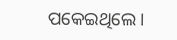ପକେଇଥିଲେ ।